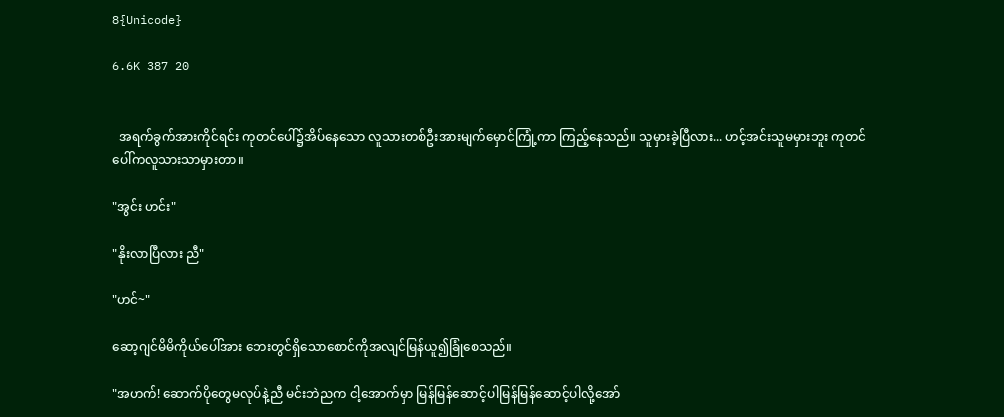8{Unicode}

6.6K 387 20


  အရက်ခွက်အားကိုင်ရင်း ကုတင်ပေါ်၌အိပ်နေသော လူသားတစ်ဦးအားမျက်မှောင်ကြုံ့ကာ ကြည့်နေသည်။ သူမှားခဲ့ပြီလား... ဟင့်အင်းသူမမှားဘူး ကုတင်ပေါ်ကလူသားသာမှားတာ။

"အွင်း ဟင်း"

"နိုးလာပြီလား ညီ"

"ဟင်~"

ဆော့ဂျင်မိမိကိုယ်ပေါ်အား ဘေးတွင်ရှိသောစောင်ကိုအလျင်မြန်ယူ၍ခြုံစေသည်။

"အဟက်! ဆောက်ပိုတွေမလုပ်နဲ့ညီ မင်းဘဲညက ငါ့အောက်မှာ မြန်မြန်ဆောင့်ပါမြန်မြန်ဆောင့်ပါလို့အော်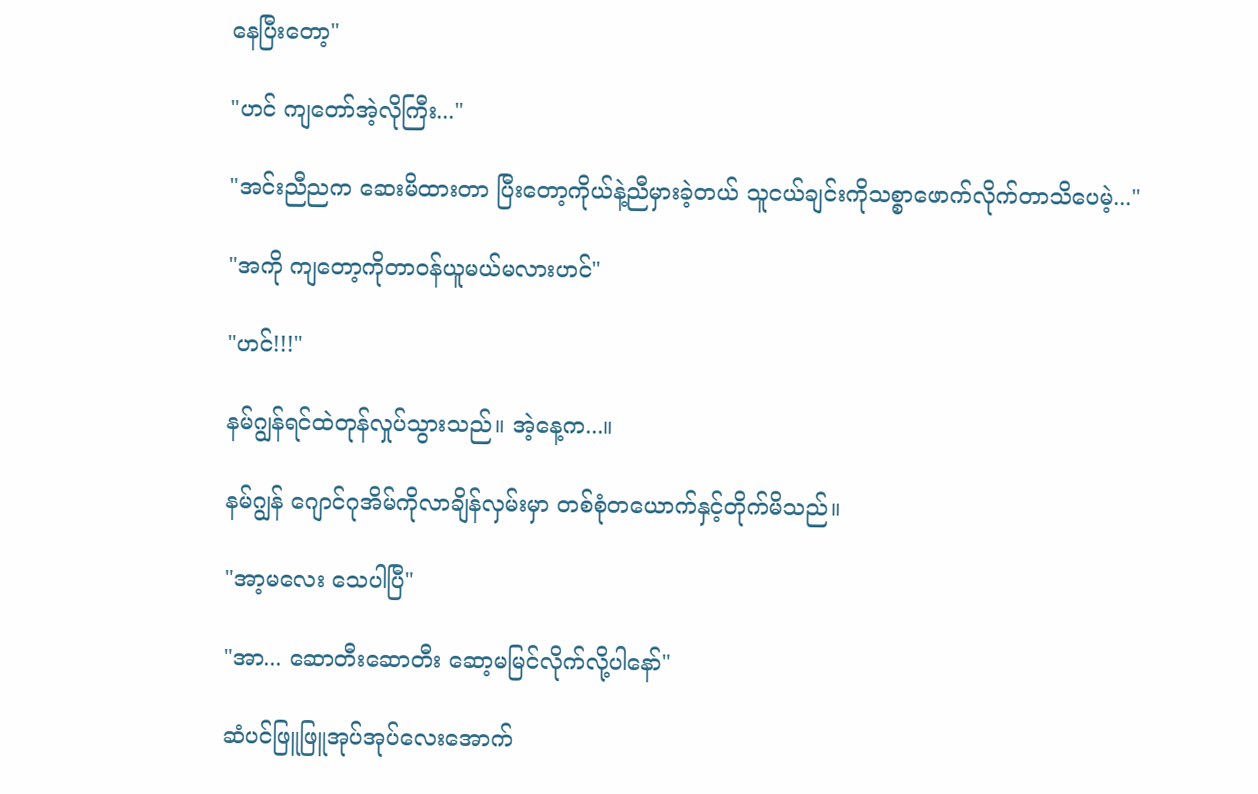နေပြီးတော့"

"ဟင် ကျတော်အဲ့လိုကြီး..."

"အင်းညီညက ဆေးမိထားတာ ပြီးတော့ကိုယ်နဲ့ညီမှားခဲ့တယ် သူငယ်ချင်းကိုသစ္စာဖောက်လိုက်တာသိပေမဲ့..."

"အကို ကျတော့ကိုတာ၀န်ယူမယ်မလားဟင်"

"ဟင်!!!"

နမ်ဂျွန်ရင်ထဲတုန်လှုပ်သွားသည်။ အဲ့နေ့က...။

နမ်ဂျွန် ဂျောင်ဂုအိမ်ကိုလာချိန်လှမ်းမှာ တစ်စုံတယောက်နှင့်တိုက်မိသည်။

"အာ့မလေး သေပါပြီ"

"အာ... ဆောတီးဆောတီး ဆော့မမြင်လိုက်လို့ပါနော်"

ဆံပင်ဖြူဖြူအုပ်အုပ်လေးအောက်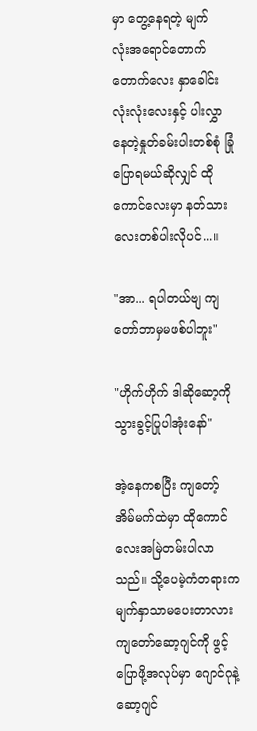မှာ တွေ့နေရတဲ့ မျက်လုံး‌အရောင်တောက်တောက်လေး နှာခေါင်းလုံးလုံးလေးနှင့် ပါးလွှာနေတဲ့နှုတ်ခမ်းပါးတစ်စုံ ခြုံပြောရမယ်ဆိုလျှင် ထိုကောင်လေးမှာ နတ်သားလေးတစ်ပါးလိုပင်...။

"အာ... ရပါတယ်ဗျ ကျတော်ဘာမှမဖစ်ပါဘူး"

"ဟိုက်ဟိုက် ဒါဆိုဆော့ကိုသွားခွင့်ပြုပါအုံးနော်"

အဲ့နေကစပြီး ကျတော့်အိမ်မက်ထဲမှာ ထိုကောင်လေးအမြဲတမ်းပါလာသည်။ သို့ပေမဲ့ကံတရားက မျက်နှာသာမပေးတာလား ကျတော်ဆော့ဂျင်ကို ဖွင့်ပြောဖို့အလုပ်မှာ ဂျောင်ဂုနဲ့ဆော့ဂျင်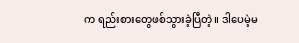က ရည်းစားတွေဖစ်သွားခဲ့ပြီတဲ့။ ဒါပေမဲ့မ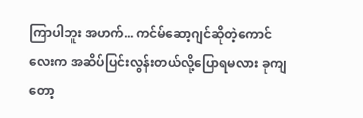ကြာပါဘူး အဟက်... ကင်မ်ဆော့ဂျင်ဆိုတဲ့ကောင်လေးက အဆိပ်ပြင်းလွန်းတယ်လို့ပြောရမလား ခုကျတော့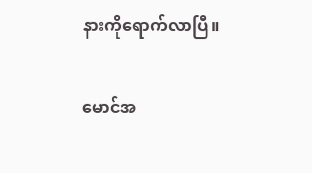နားကိုရောက်လာပြီ။

မောင်အ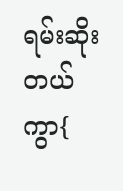ရမ်းဆိုးတယ်ကွာ{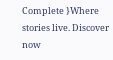Complete }Where stories live. Discover now